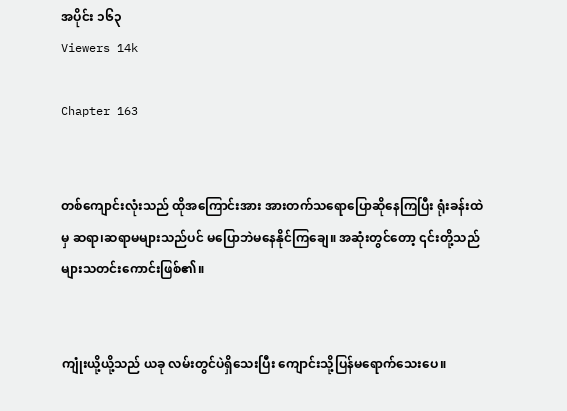အပိုင်း ၁၆၃
Viewers 14k

Chapter 163


တစ်ကျောင်းလုံးသည် ထိုအကြောင်းအား အားတက်သရောပြောဆိုနေကြပြီး ရုံးခန်းထဲမှ ဆရာ၊ဆရာမများသည်ပင် မပြောဘဲမနေနိုင်ကြချေ။ အဆုံးတွင်တော့ ၎င်းတို့သည် များသတင်းကောင်းဖြစ်၏။


ကျုံးယို့ယို့သည် ယခု လမ်းတွင်ပဲရှိသေးပြီး ကျောင်းသို့ပြန်မရောက်သေးပေ။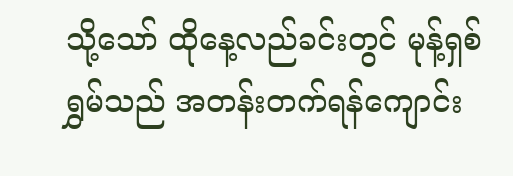သို့သော် ထိုနေ့လည်ခင်းတွင် မုန့်ရှစ်ရွှမ်သည် အတန်းတက်ရန်ကျောင်း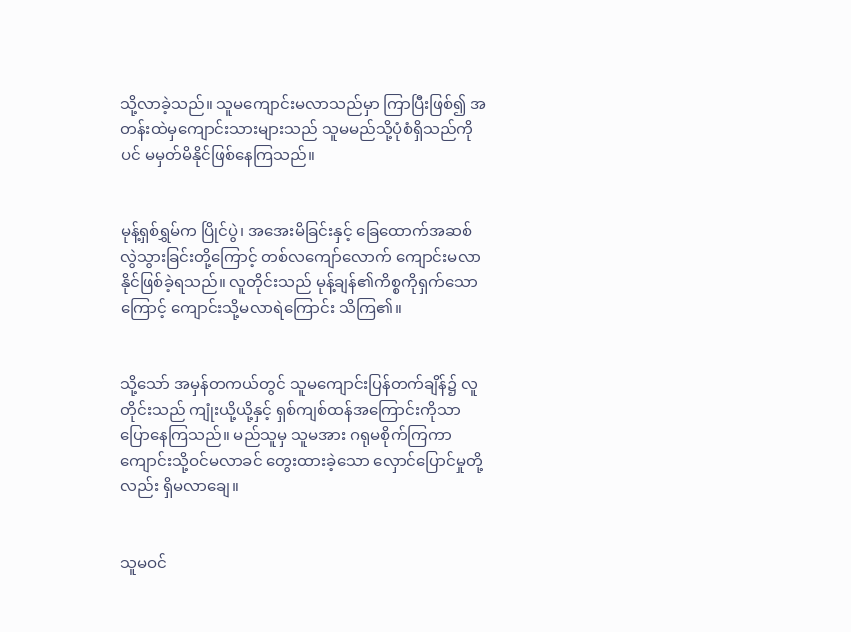သို့လာခဲ့သည်။ သူမကျောင်းမလာသည်မှာ ကြာပြီးဖြစ်၍ အတန်းထဲမှကျောင်းသားများသည် သူမမည်သို့ပုံစံရှိသည်ကိုပင် မမှတ်မိနိုင်ဖြစ်နေကြသည်။


မုန့်ရှစ်ရွှမ်က ပြိုင်ပွဲ၊ အအေးမိခြင်းနှင့် ခြေထောက်အဆစ်လွဲသွားခြင်းတို့ကြောင့် တစ်လကျော်လောက် ကျောင်းမလာနိုင်ဖြစ်ခဲ့ရသည်။ လူတိုင်းသည် မုန့်ချန်၏ကိစ္စကိုရှက်သောကြောင့် ကျောင်းသို့မလာရဲကြောင်း သိကြ၏။


သို့သော် အမှန်တကယ်တွင် သူမကျောင်းပြန်တက်ချိန်၌ လူတိုင်းသည် ကျုံးယို့ယို့နှင့် ရှစ်ကျစ်ထန်အကြောင်းကိုသာ ပြောနေကြသည်။ မည်သူမှ သူမအား ဂရုမစိုက်ကြကာ ကျောင်းသို့ဝင်မလာခင် တွေးထားခဲ့သော လှောင်ပြောင်မှုတို့လည်း ရှိမလာချေ။


သူမဝင်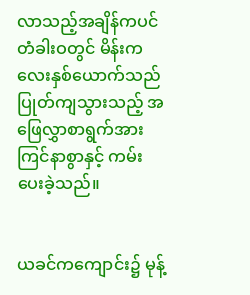လာသည့်အချိန်ကပင် တံခါးဝတွင် မိန်းကလေးနှစ်ယောက်သည် ပြုတ်ကျသွားသည့် အဖြေလွှာစာရွက်အား ကြင်နာစွာနှင့် ကမ်းပေးခဲ့သည်။


ယခင်ကကျောင်း၌ မုန့်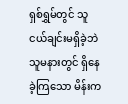ရှစ်ရွှမ်တွင် သူငယ်ချင်းမရှိခဲ့ဘဲ သူမနားတွင် ရှိနေခဲ့ကြသော မိန်းက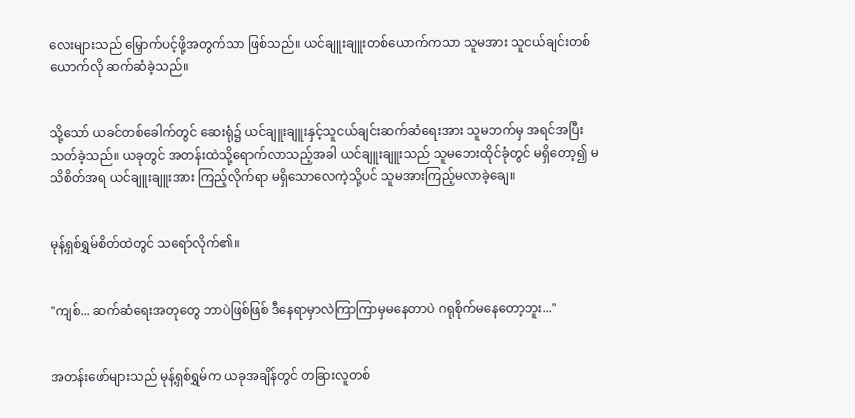လေးများသည် မြှောက်ပင့်ဖို့အတွက်သာ ဖြစ်သည်။ ယင်ချူးချူးတစ်ယောက်ကသာ သူမအား သူငယ်ချင်းတစ်ယောက်လို ဆက်ဆံခဲ့သည်။


သို့သော် ယခင်တစ်ခေါက်တွင် ဆေးရုံ၌ ယင်ချူးချူးနှင့်သူငယ်ချင်းဆက်ဆံရေးအား သူမဘက်မှ အရင်အပြီးသတ်ခဲ့သည်။ ယခုတွင် အတန်းထဲသို့ရောက်လာသည့်အခါ ယင်ချူးချူးသည် သူမဘေးထိုင်ခုံတွင် မရှိတော့၍ မသိစိတ်အရ ယင်ချူးချူးအား ကြည့်လိုက်ရာ မရှိသောလေကဲ့သို့ပင် သူမအားကြည့်မလာခဲ့ချေ။


မုန့်ရှစ်ရွှမ်စိတ်ထဲတွင် သရော်လိုက်၏။


"ကျစ်... ဆက်ဆံရေးအတုတွေ ဘာပဲဖြစ်ဖြစ် ဒီနေရာမှာလဲကြာကြာမှမနေတာပဲ ဂရုစိုက်မနေတော့ဘူး..."


အတန်းဖော်များသည် မုန့်ရှစ်ရွှမ်က ယခုအချိန်တွင် တခြားလူတစ်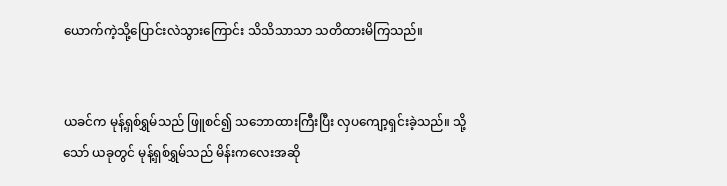ယောက်ကဲ့သို့ပြောင်းလဲသွားကြောင်း သိသိသာသာ သတိထားမိကြသည်။


ယခင်က မုန့်ရှစ်ရွှမ်သည် ဖြူစင်၍ သဘောထားကြီးပြီး လှပကျော့ရှင်းခဲ့သည်။ သို့သော် ယခုတွင် မုန့်ရှစ်ရွှမ်သည် မိန်းကလေးအဆို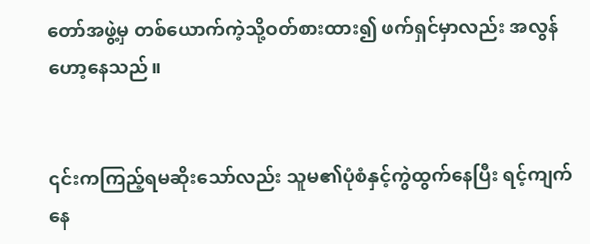တော်အဖွဲ့မှ တစ်ယောက်ကဲ့သို့ဝတ်စားထား၍ ဖက်ရှင်မှာလည်း အလွန်ဟော့နေသည်။


၎င်းကကြည့်ရမဆိုးသော်လည်း သူမ၏ပုံစံနှင့်ကွဲထွက်နေပြီး ရင့်ကျက်နေ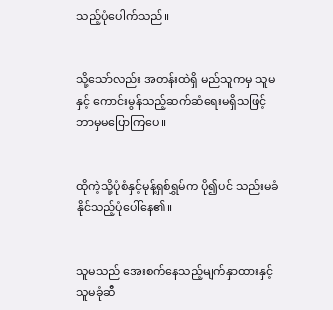သည့်ပုံပေါက်သည်။


သို့သော်လည်း အတန်းထဲရှိ မည်သူကမှ သူမနှင့် ကောင်းမွန်သည့်ဆက်ဆံရေးမရှိသဖြင့် ဘာမှမပြောကြပေ။


ထိုကဲ့သို့ပုံစံနှင့်မုန့်ရှစ်ရွှမ်က ပို၍ပင် သည်းမခံနိုင်သည့်ပုံပေါ်နေ၏။


သူမသည် အေးစက်နေသည့်မျက်နှာထားနှင့် သူမခုံဆီ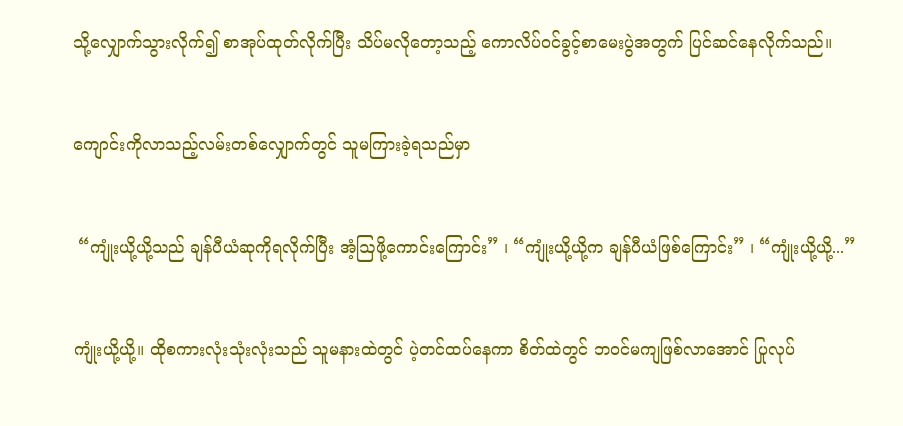သို့လျှောက်သွားလိုက်၍ စာအုပ်ထုတ်လိုက်ပြီး သိပ်မလိုတော့သည့် ကောလိပ်ဝင်ခွင့်စာမေးပွဲအတွက် ပြင်ဆင်နေလိုက်သည်။


ကျောင်းကိုလာသည့်လမ်းတစ်လျှောက်တွင် သူမကြားခဲ့ရသည်မှာ


 “ကျုံးယို့ယို့သည် ချန်ပီယံဆုကိုရလိုက်ပြီး အံ့ဩဖို့ကောင်းကြောင်း” ၊ “ကျုံးယို့ယို့က ချန်ပီယံဖြစ်ကြောင်း” ၊ “ကျုံးယို့ယို့...”


ကျုံးယို့ယို့။ ထိုစကားလုံးသုံးလုံးသည် သူမနားထဲတွင် ပဲ့တင်ထပ်နေကာ စိတ်ထဲတွင် ဘဝင်မကျဖြစ်လာအောင် ပြုလုပ်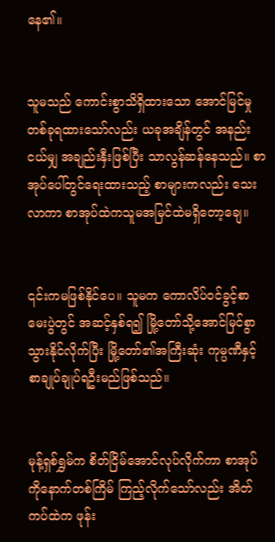နေ၏။


သူမသည် ကောင်းစွာသိရှိထားသော အောင်မြင်မှုတစ်ခုရထားသော်လည်း ယခုအချိန်တွင် အနည်းငယ်မျှ အချည်းနှီးဖြစ်ပြီး သာလွန်ဆန်နေသည်။ စာအုပ်ပေါ်တွင်ရေးထားသည့် စာများကလည်း သေးလာကာ စာအုပ်ထဲကသူမအမြင်ထဲမရှိတော့ချေ။


၎င်းကမဖြစ်နိုင်ပေ။ သူမက ‌ကောလိပ်ဝင်ခွင့်စာမေးပွဲတွင် အဆင့်နှစ်ရ၍ မြို့တော်သို့အောင်မြင်စွာသွားနိုင်လိုက်ပြီး မြို့တော်၏အကြီးဆုံး ကုမ္ပဏီနှင့် စာချုပ်ချုပ်ရဦးမည်ဖြစ်သည်။


မုန့်ရှစ်ရွှမ်က စိတ်ငြိမ်အောင်လုပ်လိုက်ကာ စာအုပ်ကိုနောက်တစ်ကြိမ် ကြည့်လိုက်သော်လည်း အိတ်ကပ်ထဲက ဖုန်း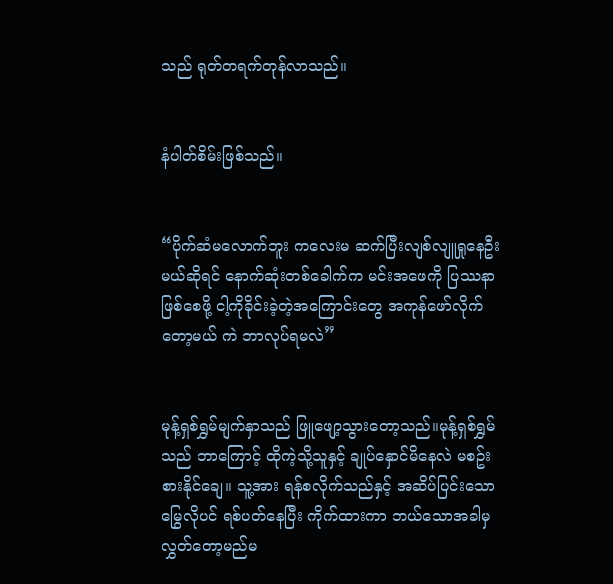သည် ရုတ်တရက်တုန်လာသည်။


နံပါတ်စိမ်းဖြစ်သည်။


“ပိုက်ဆံမလောက်ဘူး ကလေးမ ဆက်ပြီးလျစ်လျူရှုနေဦးမယ်ဆိုရင် နောက်ဆုံးတစ်ခေါက်က မင်းအဖေကို ပြဿနာဖြစ်စေဖို့ ငါ့ကိုခိုင်းခဲ့တဲ့အကြောင်းတွေ အကုန်ဖော်လိုက်တော့မယ် ကဲ ဘာလုပ်ရမလဲ”


မုန့်ရှစ်ရွှမ်မျက်နှာသည် ဖြူဖျော့သွားတော့သည်။မုန့်ရှစ်ရွှမ်သည် ဘာကြောင့် ထိုကဲ့သို့သူနှင့် ချုပ်နှောင်မိနေလဲ မစဥ်းစားနိုင်ချေ။ သူ့အား ရန်စလိုက်သည်နှင့် အဆိပ်ပြင်းသောမြွေလိုပင် ရစ်ပတ်နေပြီး ကိုက်ထားကာ ဘယ်သောအခါမှ လွှတ်တော့မည်မ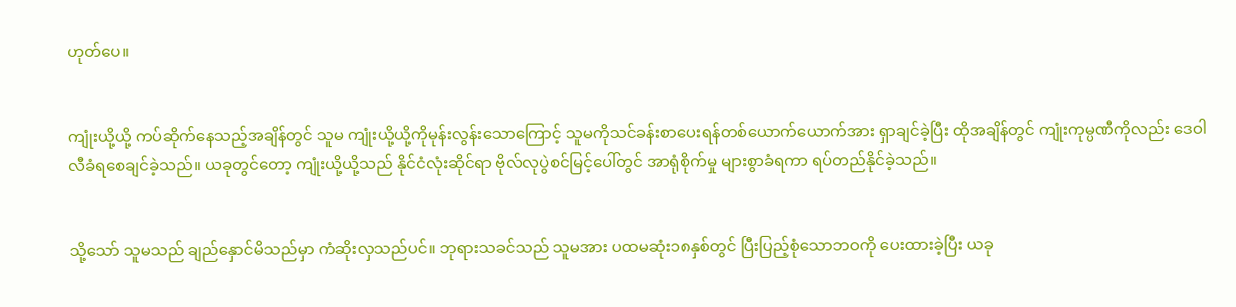ဟုတ်ပေ။


ကျုံးယို့ယို့ ကပ်ဆိုက်နေသည့်အချိန်တွင် သူမ ကျုံးယို့ယို့ကိုမုန်းလွန်းသောကြောင့် သူမကိုသင်ခန်းစာပေးရန်တစ်ယောက်ယောက်အား ရှာချင်ခဲ့ပြီး ထိုအချိန်တွင် ကျုံးကုမ္ပဏီကိုလည်း ဒေဝါလီခံရစေချင်ခဲ့သည်။ ယခုတွင်တော့ ကျုံးယို့ယို့သည် နိုင်ငံလုံးဆိုင်ရာ ဗိုလ်လုပွဲစင်မြင့်ပေါ်တွင် အာရုံစိုက်မှု များစွာခံရကာ ရပ်တည်နိုင်ခဲ့သည်။


သို့သော် သူမသည် ချည်နှောင်မိသည်မှာ ကံဆိုးလှသည်ပင်။ ဘုရားသခင်သည် သူမအား ပထမဆုံး၁၈နှစ်တွင် ပြီးပြည့်စုံသောဘဝကို ပေးထားခဲ့ပြီး ယခု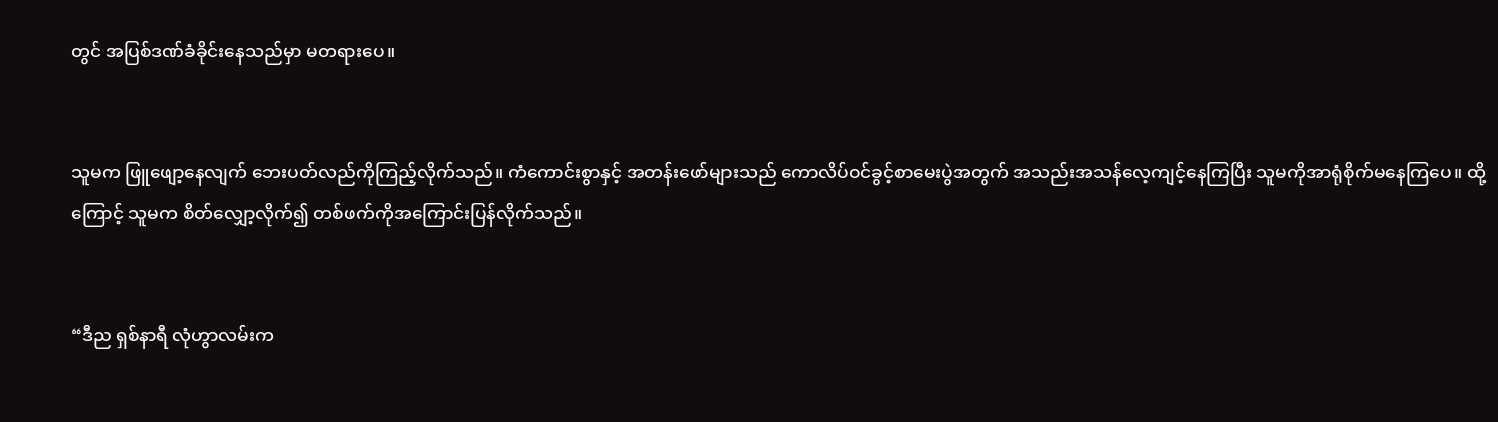တွင် အပြစ်ဒဏ်ခံခိုင်းနေသည်မှာ မတရားပေ။


သူမက ဖြူဖျော့နေလျက် ဘေးပတ်လည်ကိုကြည့်လိုက်သည်။ ကံကောင်းစွာနှင့် အတန်းဖော်များသည် ကောလိပ်ဝင်ခွင့်စာမေးပွဲအတွက် အသည်းအသန်လေ့ကျင့်နေကြပြီး သူမကိုအာရုံစိုက်မနေကြပေ။ ထို့ကြောင့် သူမက စိတ်လျှော့လိုက်၍ တစ်ဖက်ကိုအကြောင်းပြန်လိုက်သည်။


“ဒီည ရှစ်နာရီ လုံဟွာလမ်းက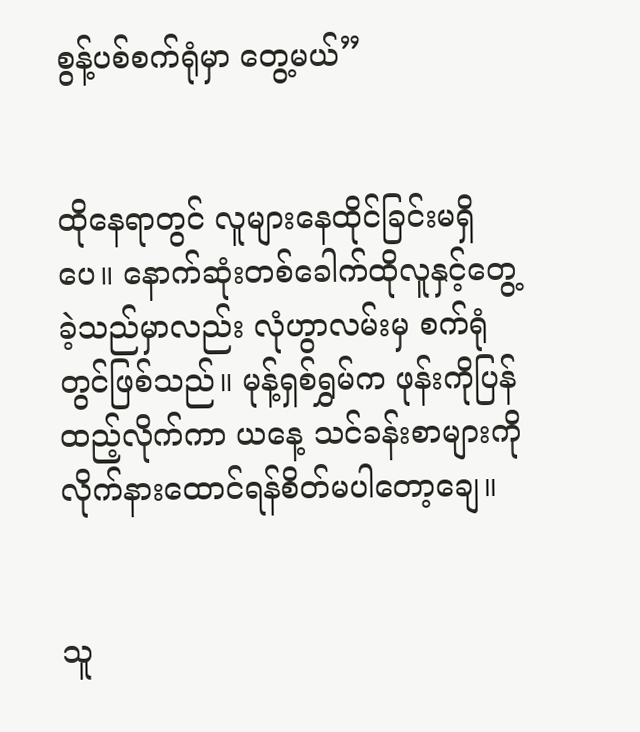စွန့်ပစ်စက်ရုံမှာ တွေ့မယ်”


ထိုနေရာတွင် လူများနေထိုင်ခြင်းမရှိပေ။ နောက်ဆုံးတစ်ခေါက်ထိုလူနှင့်တွေ့ခဲ့သည်မှာလည်း လုံဟွာလမ်းမှ စက်ရုံတွင်ဖြစ်သည်။ မုန့်ရှစ်ရွှမ်က ဖုန်းကိုပြန်ထည့်လိုက်ကာ ယနေ့ သင်ခန်းစာများကို လိုက်နားထောင်ရန်စိတ်မပါတော့ချေ။


သူ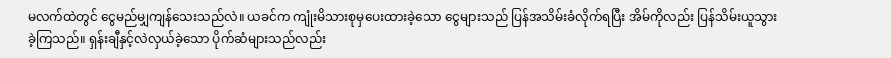မလက်ထဲတွင် ငွေမည်မျှကျန်သေးသည်လဲ။ ယခင်က ကျုံးမိသားစုမှပေးထားခဲ့သော ငွေများသည် ပြန်အသိမ်းခံလိုက်ရပြီး အိမ်ကိုလည်း ပြန်သိမ်းယူသွားခဲ့ကြသည်။ ရှန်းချီနှင့်လဲလှယ်ခဲ့သော ပိုက်ဆံများသည်လည်း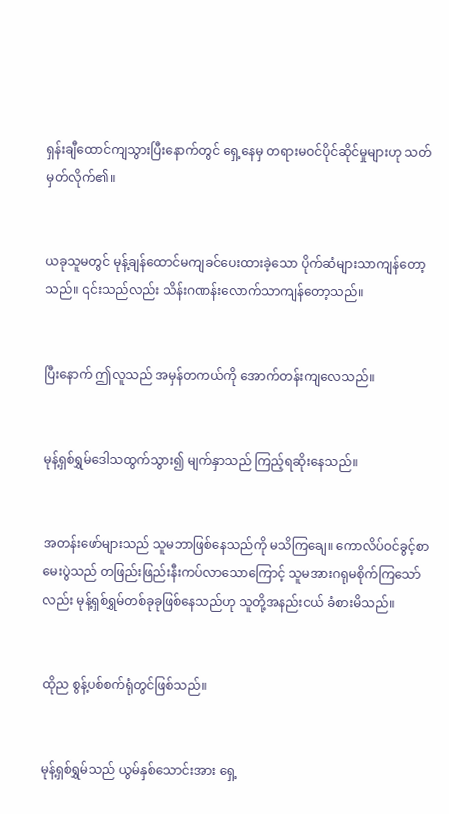ရှန်းချီထောင်ကျသွားပြီးနောက်တွင် ရှေ့နေမှ တရားမဝင်ပိုင်ဆိုင်မှုများဟု သတ်မှတ်လိုက်၏။


ယခုသူမတွင် မုန့်ချန်ထောင်မကျခင်ပေးထားခဲ့သော ပိုက်ဆံများသာကျန်တော့သည်။ ၎င်းသည်လည်း သိန်းဂဏန်းလောက်သာကျန်တော့သည်။


ပြီးနောက် ဤလူသည် အမှန်တကယ်ကို အောက်တန်းကျလေသည်။


မုန့်ရှစ်ရွှမ်ဒေါသထွက်သွား၍ မျက်နှာသည် ကြည့်ရဆိုးနေသည်။


အတန်းဖော်များသည် သူမဘာဖြစ်နေသည်ကို မသိကြချေ။ ကောလိပ်ဝင်ခွင့်စာမေးပွဲသည် တဖြည်းဖြည်းနီးကပ်လာသောကြောင့် သူမအားဂရုမစိုက်ကြသော်လည်း မုန့်ရှစ်ရွှမ်တစ်ခုခုဖြစ်နေသည်ဟု သူတို့အနည်းငယ် ခံစားမိသည်။


ထိုည စွန့်ပစ်စက်ရုံတွင်ဖြစ်သည်။


မုန့်ရှစ်ရွှမ်သည် ယွမ်နှစ်သောင်းအား ရှေ့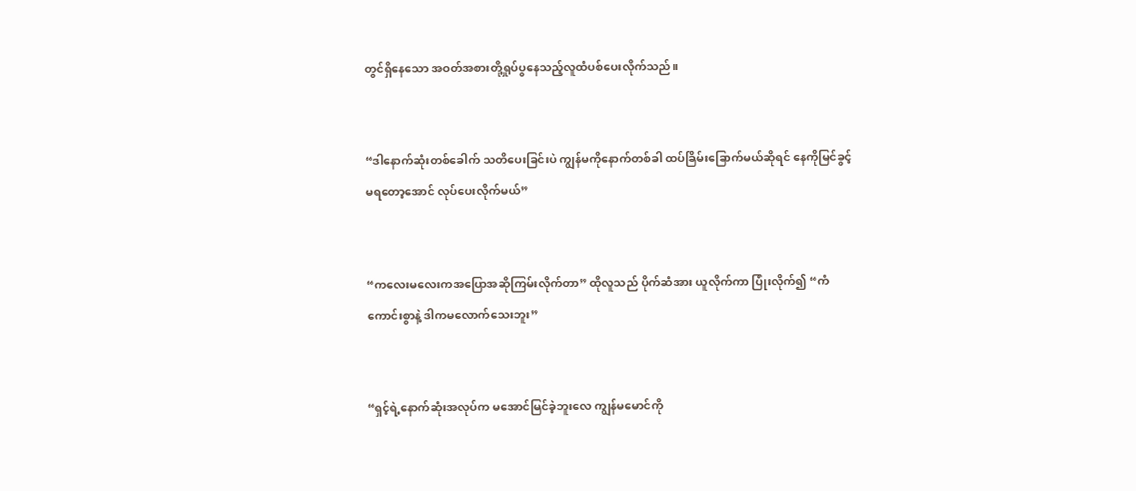တွင်ရှိနေသော အဝတ်အစားတို့ရှုပ်ပွနေသည့်လူထံပစ်ပေးလိုက်သည်။


“ဒါနောက်ဆုံးတစ်ခေါက် သတိပေးခြင်းပဲ ကျွန်မကိုနောက်တစ်ခါ ထပ်ခြိမ်းခြောက်မယ်ဆိုရင် နေကိုမြင်ခွင့်မရတော့အောင် လုပ်ပေးလိုက်မယ်”


“ကလေးမလေးကအပြောအဆိုကြမ်းလိုက်တာ” ထိုလူသည် ပိုက်ဆံအား ယူလိုက်ကာ ပြုံးလိုက်၍ “ကံကောင်းစွာနဲ့ ဒါကမလောက်သေးဘူး”


“ရှင့်ရဲ့နောက်ဆုံးအလုပ်က မအောင်မြင်ခဲ့ဘူးလေ ကျွန်မမောင်ကို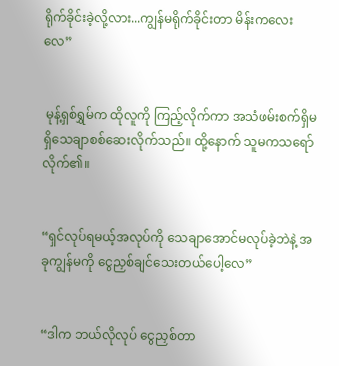ရိုက်ခိုင်းခဲ့လို့လား...ကျွန်မရိုက်ခိုင်းတာ မိန်းကလေးလေ”


 မုန့်ရှစ်ရွှမ်က ထိုလူကို ကြည့်လိုက်ကာ အသံဖမ်းစက်ရှိမရှိသေချာစစ်ဆေးလိုက်သည်။ ထို့နောက် သူမကသရော်လိုက်၏။


“ရှင်လုပ်ရမယ့်အလုပ်ကို သေချာအောင်မလုပ်ခဲ့ဘဲနဲ့ အခုကျွန်မကို ငွေညှစ်ချင်သေးတယ်ပေါ့လေ”


“ဒါက ဘယ်လိုလုပ် ငွေညှစ်တာ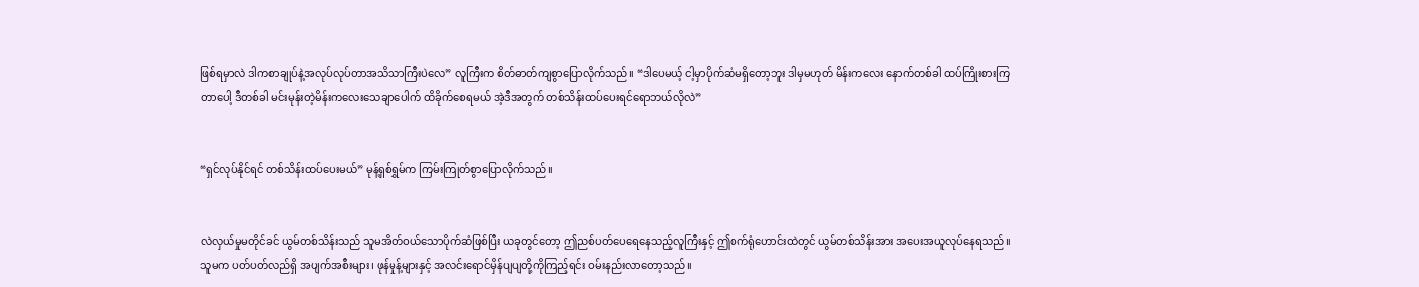ဖြစ်ရမှာလဲ ဒါကစာချုပ်နဲ့အလုပ်လုပ်တာအသိသာကြီးပဲလေ” လူကြီးက စိတ်ဓာတ်ကျစွာပြောလိုက်သည်။ “ဒါပေမယ့် ငါ့မှာပိုက်ဆံမရှိတော့ဘူး ဒါမှမဟုတ် မိန်းကလေး နောက်တစ်ခါ ထပ်ကြိုးစားကြတာပေါ့ ဒီတစ်ခါ မင်းမုန်းတဲ့မိန်းကလေးသေချာပေါက် ထိခိုက်စေရမယ် အဲ့ဒီအတွက် တစ်သိန်းထပ်ပေးရင်ရောဘယ်လိုလဲ”


“ရှင်လုပ်နိုင်ရင် တစ်သိန်းထပ်ပေးမယ်” မုန့်ရှစ်ရွှမ်က ကြမ်းကြုတ်စွာပြောလိုက်သည်။


လဲလှယ်မှုမတိုင်ခင် ယွမ်တစ်သိန်းသည် သူမအိတ်ဝယ်သောပိုက်ဆံဖြစ်ပြီး ယခုတွင်တော့ ဤညစ်ပတ်ပေရေနေသည့်လူကြီးနှင့် ဤစက်ရုံဟောင်းထဲတွင် ယွမ်တစ်သိန်းအား အပေးအယူလုပ်နေရသည်။ သူမက ပတ်ပတ်လည်ရှိ အပျက်အစီးများ၊ ဖုန်မှုန့်များနှင့် အလင်းရောင်မှိန်ပျပျတို့ကိုကြည့်ရင်း ဝမ်းနည်းလာတော့သည်။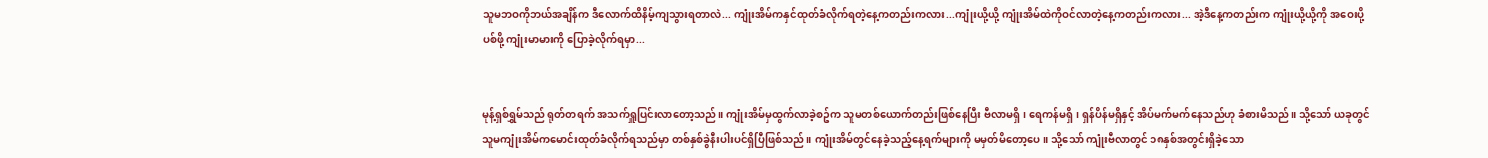သူမဘဝကိုဘယ်အချိန်က ဒီလောက်ထိနိမ့်ကျသွားရတာလဲ... ကျုံးအိမ်ကနှင်ထုတ်ခံလိုက်ရတဲ့နေ့ကတည်းကလား...ကျုံးယို့ယို့ ကျုံးအိမ်ထဲကိုဝင်လာတဲ့နေ့ကတည်းကလား... အဲ့ဒီနေ့ကတည်းက ကျုံးယို့ယို့ကို အဝေးပို့ပစ်ဖို့ ကျုံးမာမားကို ပြောခဲ့လိုက်ရမှာ...


မုန့်ရှစ်ရွှမ်သည် ရုတ်တရက် အသက်ရှူပြင်းလာတော့သည်။ ကျုံးအိမ်မှထွက်လာခဲ့စဥ်က သူမတစ်ယောက်တည်းဖြစ်နေပြီး ဗီလာမရှိ၊ ရေကန်မရှိ၊ ရှန်ပိန်မရှိနှင့် အိပ်မက်မက်နေသည်ဟု ခံစားမိသည်။ သို့သော် ယခုတွင် သူမကျုံးအိမ်ကမောင်းထုတ်ခံလိုက်ရသည်မှာ တစ်နှစ်ခွဲနီးပါးပင်ရှိပြီဖြစ်သည်။ ကျုံးအိမ်တွင်နေခဲ့သည့်နေ့ရက်များကို မမှတ်မိတော့ပေ။ သို့သော် ကျုံးဗီလာတွင် ၁၈နှစ်အတွင်းရှိခဲ့သော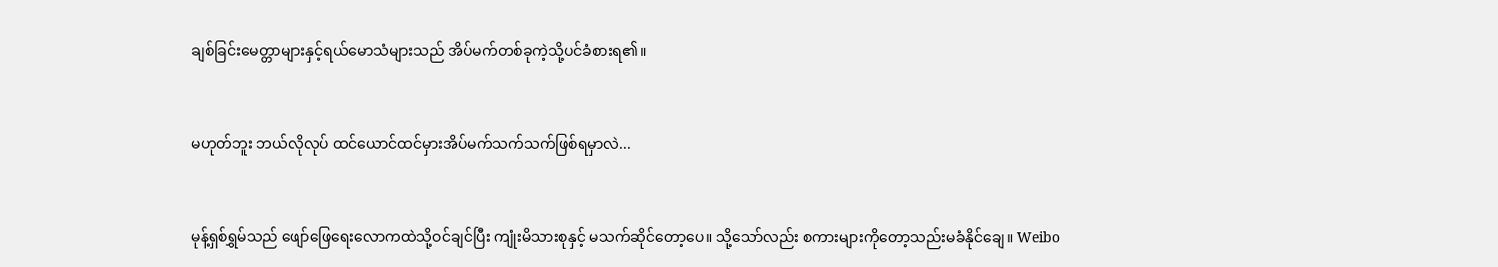ချစ်ခြင်းမေတ္တာများနှင့်ရယ်မောသံများသည် အိပ်မက်တစ်ခုကဲ့သို့ပင်ခံစားရ၏။


မဟုတ်ဘူး ဘယ်လိုလုပ် ထင်ယောင်ထင်မှားအိပ်မက်သက်သက်ဖြစ်ရမှာလဲ...


မုန့်ရှစ်ရွှမ်သည် ဖျော်ဖြေရေးလောကထဲသို့ဝင်ချင်ပြီး ကျုံးမိသားစုနှင့် မသက်ဆိုင်တော့ပေ။ သို့သော်လည်း စကားများကိုတော့သည်းမခံနိုင်ချေ။ Weibo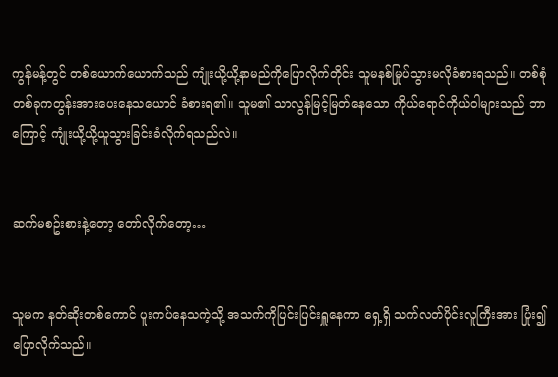ကွန်မန့်တွင် တစ်ယောက်ယောက်သည် ကျုံးယို့ယို့နာမည်ကိုပြောလိုက်တိုင်း သူမနစ်မြုပ်သွားမလိုခံစားရသည်။ တစ်စုံတစ်ခုကတွန်းအားပေးနေသယောင် ခံစားရ၏။ သူမ၏ သာလွန်မြင့်မြတ်နေသော ကိုယ်ရောင်ကိုယ်ဝါများသည် ဘာကြောင့် ကျုံးယို့ယို့ယူသွားခြင်းခံလိုက်ရသည်လဲ။


ဆက်မစဥ်းစားနဲ့တော့ တော်လိုက်တော့…


သူမက နတ်ဆိုးတစ်ကောင် ပူးကပ်နေသကဲ့သို့ အသက်ကိုပြင်းပြင်းရှူနေကာ ရှေ့ရှိ သက်လတ်ပိုင်းလူကြီးအား ပြုံး၍ပြောလိုက်သည်။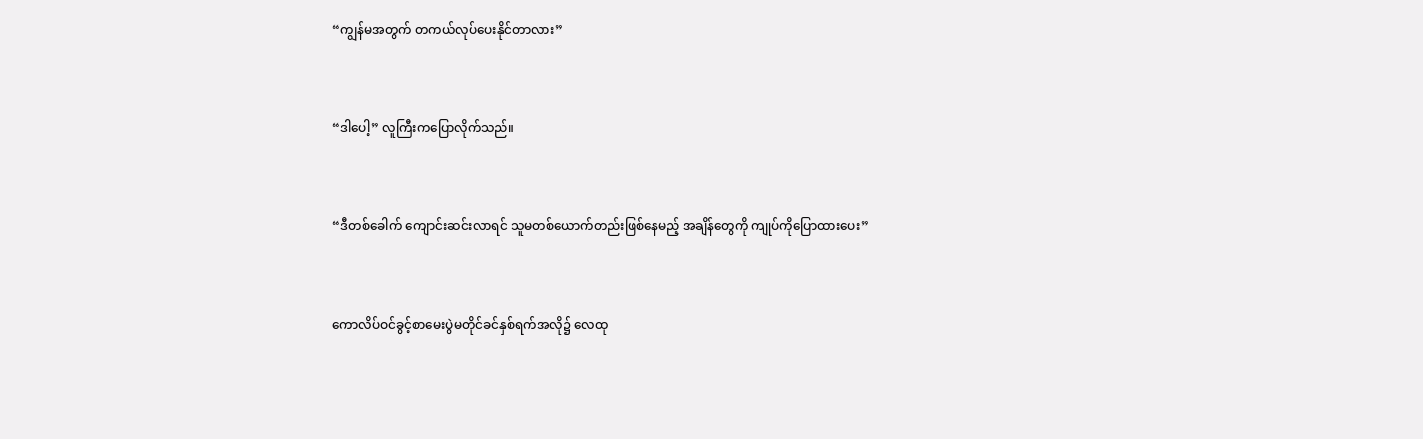“ကျွန်မအတွက် တကယ်လုပ်ပေးနိုင်တာလား”


“ဒါပေါ့” လူကြီးကပြောလိုက်သည်။


“ဒီတစ်ခေါက် ကျောင်းဆင်းလာရင် သူမတစ်ယောက်တည်းဖြစ်နေမည့် အချိန်တွေကို ကျုပ်ကိုပြောထားပေး”


ကောလိပ်ဝင်ခွင့်စာမေးပွဲမတိုင်ခင်နှစ်ရက်အလို၌ လေထု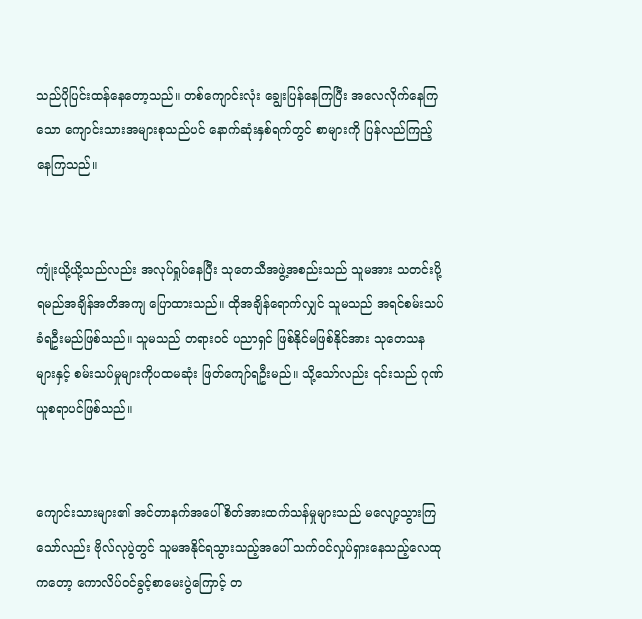သည်ပိုပြင်းထန်နေတော့သည်။ တစ်ကျောင်းလုံး ချွေးပြန်နေကြပြီး အလေလိုက်နေကြသော ကျောင်းသားအများစုသည်ပင် နောက်ဆုံးနှစ်ရက်တွင် စာများကို ပြန်လည်ကြည့်နေကြသည်။


ကျုံးယို့ယို့သည်လည်း အလုပ်ရှုပ်နေပြီး သုတေသီအဖွဲ့အစည်းသည် သူမအား သတင်းပို့ရမည်အချိန်အတိအကျ ပြောထားသည်။ ထိုအချိန်ရောက်လျှင် သူမသည် အရင်စမ်းသပ်ခံရဦးမည်ဖြစ်သည်။ သူမသည် တရားဝင် ပညာရှင် ဖြစ်နိုင်မဖြစ်နိုင်အား သုတေသနများနှင့် စမ်းသပ်မှုများကိုပထမဆုံး ဖြတ်ကျော်ရဦးမည်။ သို့သော်လည်း ၎င်းသည် ဂုဏ်ယူစရာပင်ဖြစ်သည်။


ကျောင်းသားများ၏ အင်တာနက်အပေါ် စိတ်အားထက်သန်မှုများသည် မလျော့သွားကြသော်လည်း ဗိုလ်လုပွဲတွင် သူမအနိုင်ရသွားသည့်အပေါ် သက်ဝင်လှုပ်ရှားနေသည့်လေထုကတော့ ကောလိပ်ဝင်ခွင့်စာမေးပွဲကြောင့် တ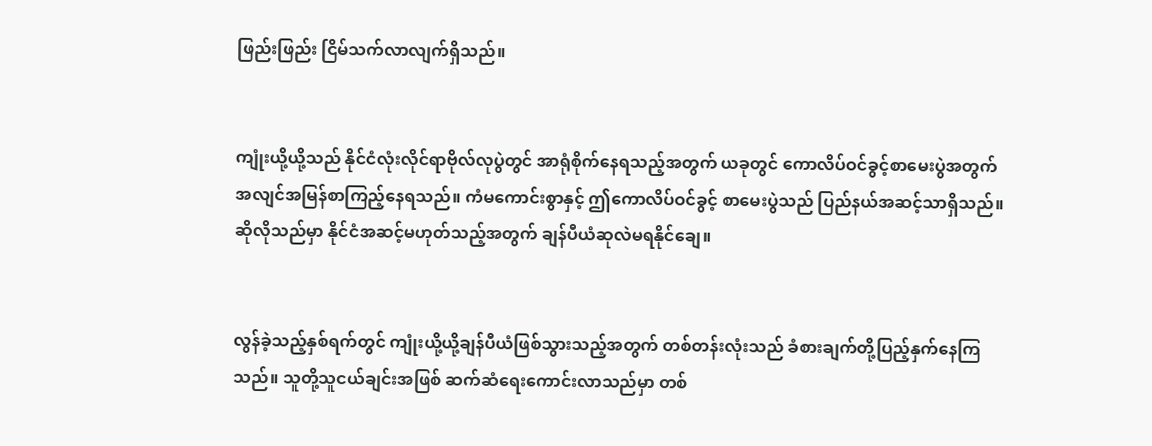ဖြည်းဖြည်း ငြိမ်သက်လာလျက်ရှိသည်။


ကျုံးယို့ယို့သည် နိုင်ငံလုံးလိုင်ရာဗိုလ်လုပွဲတွင် အာရုံစိုက်နေရသည့်အတွက် ယခုတွင် ကောလိပ်ဝင်ခွင့်စာမေးပွဲအတွက် အလျင်အမြန်စာကြည့်နေရသည်။ ကံမကောင်းစွာနှင့် ဤကောလိပ်ဝင်ခွင့် စာမေးပွဲသည် ပြည်နယ်အဆင့်သာရှိသည်။ ဆိုလိုသည်မှာ နိုင်ငံအဆင့်မဟုတ်သည့်အတွက် ချန်ပီယံဆုလဲမရနိုင်ချေ။


လွန်ခဲ့သည့်နှစ်ရက်တွင် ကျုံးယို့ယို့ချန်ပီယံဖြစ်သွားသည့်အတွက် တစ်တန်းလုံးသည် ခံစားချက်တို့ပြည့်နှက်နေကြသည်။ သူတို့သူငယ်ချင်းအဖြစ် ဆက်ဆံရေးကောင်းလာသည်မှာ တစ်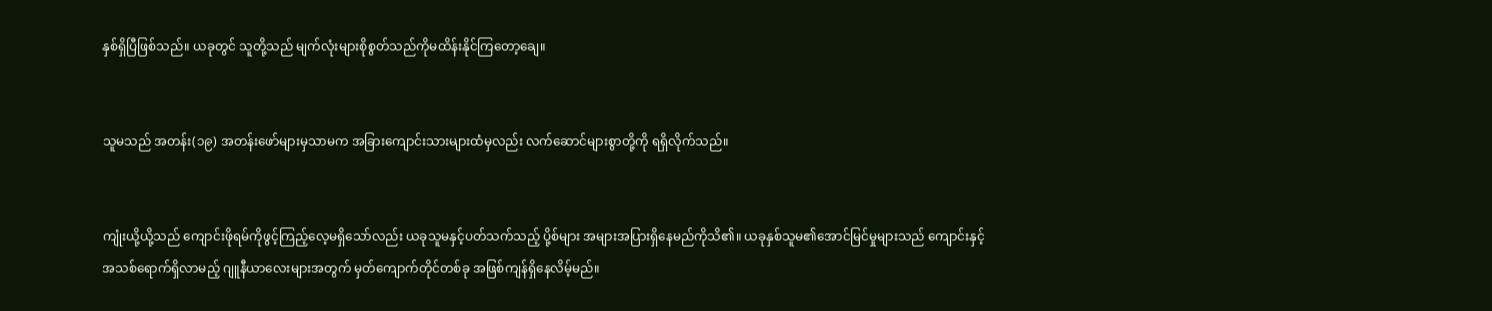နှစ်ရှိပြီဖြစ်သည်။ ယခုတွင် သူတို့သည် မျက်လုံးများစိုစွတ်သည်ကိုမထိန်းနိုင်ကြတော့ချေ။


သူမသည် အတန်း(၁၉) အတန်းဖော်များမှသာမက အခြားကျောင်းသားများထံမှလည်း လက်ဆောင်များစွာတို့ကို ရရှိလိုက်သည်။


ကျုံးယို့ယို့သည် ကျောင်းဖိုရမ်ကိုဖွင့်ကြည့်လေ့မရှိသော်လည်း ယခုသူမနှင့်ပတ်သက်သည့် ပို့စ်များ အများအပြားရှိနေမည်ကိုသိ၏။ ယခုနှစ်သူမ၏အောင်မြင်မှုများသည် ကျောင်းနှင့် အသစ်ရောက်ရှိလာမည့် ဂျူနီယာလေးများအတွက် မှတ်ကျောက်တိုင်တစ်ခု အဖြစ်ကျန်ရှိနေလိမ့်မည်။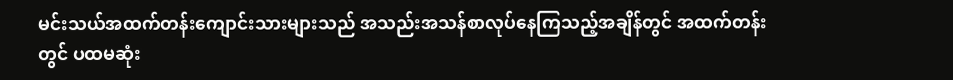မင်းသယ်အထက်တန်းကျောင်းသားများသည် အသည်းအသန်စာလုပ်နေကြသည့်အချိန်တွင် အထက်တန်းတွင် ပထမဆုံး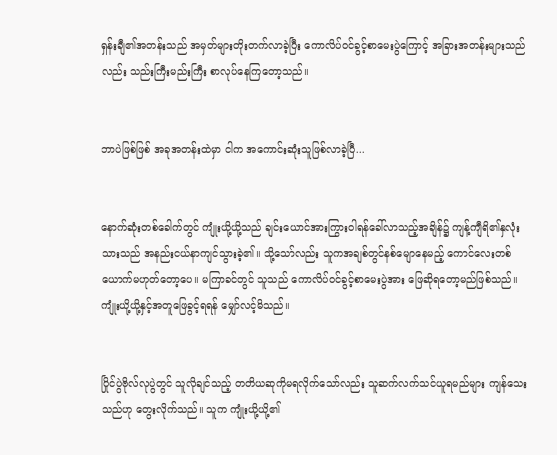ရှန်းချီ၏အတန်းသည် အမှတ်များတိုးတက်လာခဲ့ပြီး ကောလိပ်ဝင်ခွင့်စာမေးပွဲကြောင့် အခြားအတန်းများသည်လည်း သည်းကြီးမည်းကြီး စာလုပ်နေကြတော့သည်။


ဘာပဲဖြစ်ဖြစ် အခုအတန်းထဲမှာ ငါက အကောင်းဆုံးသူဖြစ်လာခဲ့ပြီ...


နောက်ဆုံးတစ်ခေါက်တွင် ကျုံးယို့ယို့သည် ချင်းယောင်အားကြွားဝါရန်ခေါ်လာသည့်အချိန်၌ ကျန့်ကျီရိ၏နှလုံးသားသည် အနည်းငယ်နာကျင်သွားခဲ့၏။ သို့သော်လည်း သူကအချစ်တွင်နစ်မျောနေမည့် ကောင်လေးတစ်ယောက်မဟုတ်တော့ပေ။ မကြာခင်တွင် သူသည် ကောလိပ်ဝင်ခွင့်စာမေးပွဲအား ဖြေဆိုရတော့မည်ဖြစ်သည်။ ကျုံးယို့ယို့နှင့်အတူဖြေခွင့်ရရန် မျှော်လင့်မိသည်။


ပြိုင်ပွဲဗိုလ်လုပွဲတွင် သူလိုချင်သည့် တတိယဆုကိုမရလိုက်သော်လည်း သူဆက်လက်သင်ယူရမည်များ ကျန်သေးသည်ဟု တွေးလိုက်သည်။ သူက ကျုံးယို့ယို့၏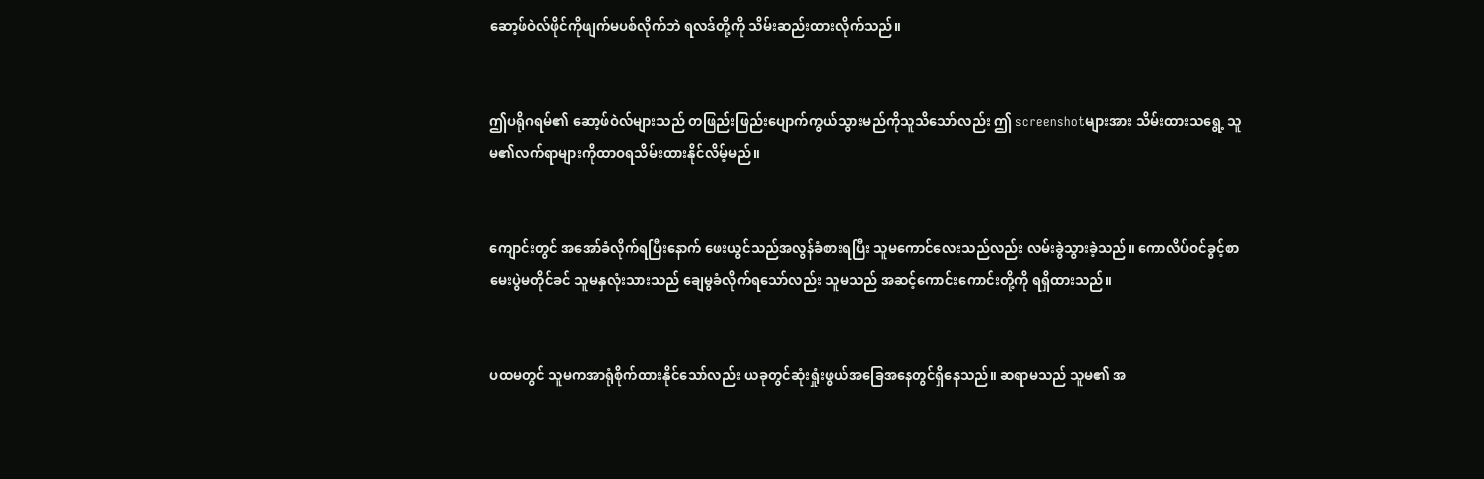ဆော့ဖ်ဝဲလ်ဖိုင်ကိုဖျက်မပစ်လိုက်ဘဲ ရလဒ်တို့ကို သိမ်းဆည်းထားလိုက်သည်။


ဤပရိုဂရမ်၏ ဆော့ဖ်ဝဲလ်များသည် တဖြည်းဖြည်းပျောက်ကွယ်သွားမည်ကိုသူသိသော်လည်း ဤ screenshotများအား သိမ်းထားသရွေ့ သူမ၏လက်ရာများကိုထာဝရသိမ်းထားနိုင်လိမ့်မည်။


ကျောင်းတွင် အအော်ခံလိုက်ရပြီးနောက် ဖေးယွင်သည်အလွန်ခံစားရပြီး သူမကောင်လေးသည်လည်း လမ်းခွဲသွားခဲ့သည်။ ကောလိပ်ဝင်ခွင့်စာမေးပွဲမတိုင်ခင် သူမနှလုံးသားသည် ချေမွခံလိုက်ရသော်လည်း သူမသည် အဆင့်ကောင်းကောင်းတို့ကို ရရှိထားသည်။


ပထမတွင် သူမကအာရုံစိုက်ထားနိုင်သော်လည်း ယခုတွင်ဆုံးရှုံးဖွယ်အခြေအနေတွင်ရှိနေသည်။ ဆရာမသည် သူမ၏ အ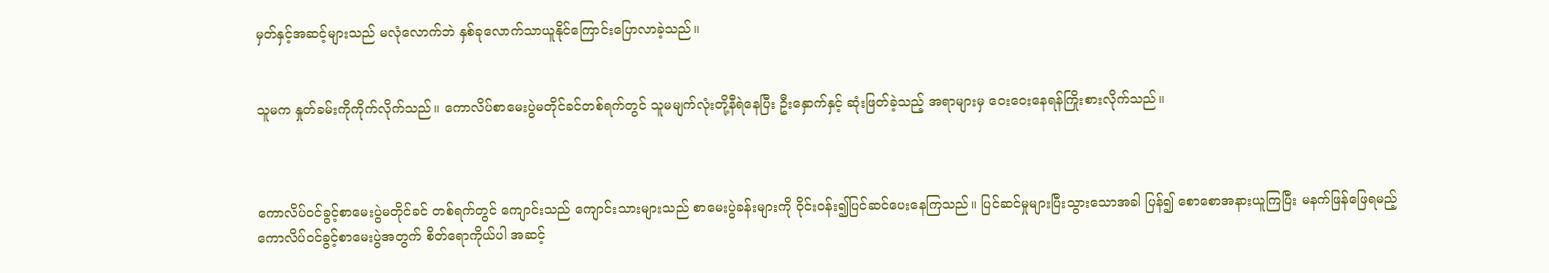မှတ်နှင့်အဆင့်များသည် မလုံလောက်ဘဲ နှစ်ခုလောက်သာယူနိုင်ကြောင်းပြောလာခဲ့သည်။


သူမက နှုတ်ခမ်းကိုကိုက်လိုက်သည်။ ကောလိပ်စာမေးပွဲမတိုင်ခင်တစ်ရက်တွင် သူမမျက်လုံးတို့နီရဲနေပြီး ဦးနှောက်နှင့် ဆုံးဖြတ်ခဲ့သည့် အရာများမှ ဝေးဝေးနေရန်ကြိုးစားလိုက်သည်။



ကောလိပ်ဝင်ခွင့်စာမေးပွဲမတိုင်ခင် တစ်ရက်တွင် ကျောင်းသည် ကျောင်းသားများသည် စာမေးပွဲခန်းများကို ဝိုင်းဝန်း၍ပြင်ဆင်ပေးနေကြသည်။ ပြင်ဆင်မှုများပြီးသွားသောအခါ ပြန်၍ စောစောအနားယူကြပြီး မနက်ဖြန်ဖြေရမည့် ကောလိပ်ဝင်ခွင့်စာမေးပွဲအတွက် စိတ်ရောကိုယ်ပါ အဆင့်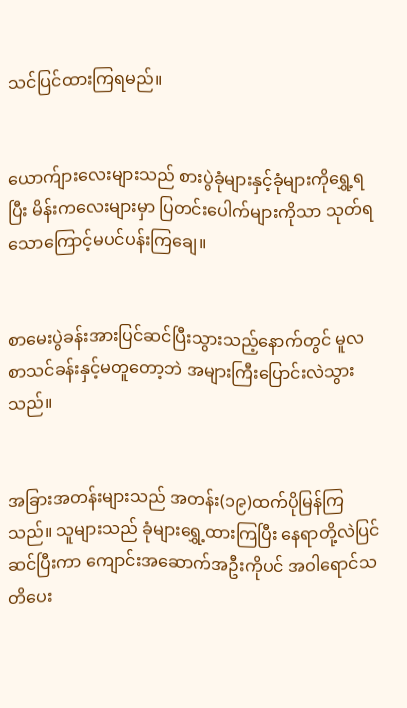သင်ပြင်ထားကြရမည်။


ယောက်ျားလေးများသည် စားပွဲခုံများနှင့်ခုံများကိုရွှေ့ရပြီး မိန်းကလေးများမှာ ပြတင်းပေါက်များကိုသာ သုတ်ရသောကြောင့်မပင်ပန်းကြချေ။


စာမေးပွဲခန်းအားပြင်ဆင်ပြီးသွားသည့်နောက်တွင် မူလစာသင်ခန်းနှင့်မတူတော့ဘဲ အများကြီးပြောင်းလဲသွားသည်။


အခြားအတန်းများသည် အတန်း(၁၉)ထက်ပိုမြန်ကြသည်။ သူများသည် ခုံများရွှေ့ထားကြပြီး နေရာတို့လဲပြင်ဆင်ပြီးကာ ကျောင်းအဆောက်အဦးကိုပင် အဝါရောင်သတိပေး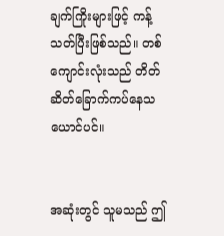ချက်ကြိုးများဖြင့် ကန့်သတ်ပြီးဖြစ်သည်။ တစ်ကျောင်းလုံးသည် တိတ်ဆိတ်ခြောက်ကပ်နေသယောင်ပင်။


အဆုံးတွင် သူမသည် ဤ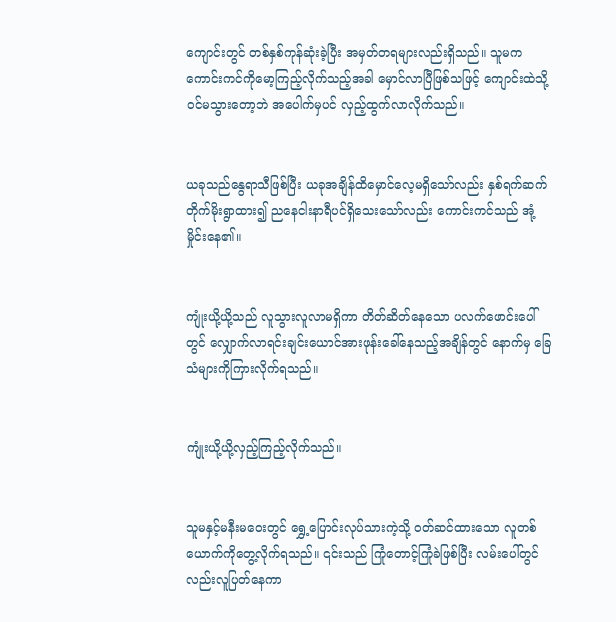ကျောင်းတွင် တစ်နှစ်ကုန်ဆုံးခဲ့ပြီး အမှတ်တရများလည်းရှိသည်။ သူမကကောင်းကင်ကိုမော့ကြည့်လိုက်သည့်အခါ မှောင်လာပြီဖြစ်သဖြင့် ကျောင်းထဲသို့ဝင်မသွားတော့ဘဲ အပေါက်မှပင် လှည့်ထွက်လာလိုက်သည်။


ယခုသည်နွေရာသီဖြစ်ပြီး ယခုအချိန်ထိမှောင်လေ့မရှိသော်လည်း နှစ်ရက်ဆက်တိုက်မိုးရွာထား၍ ညနေငါးနာရီပင်ရှိသေးသော်လည်း ကောင်းကင်သည် အုံ့မှိုင်းနေ၏။


ကျုံးယို့ယို့သည် လူသွားလူလာမရှိကာ တိတ်ဆိတ်နေသော ပလက်ဖောင်းပေါ်တွင် လျှောက်လာရင်းချင်းယောင်အားဖုန်းခေါ်နေသည့်အချိန်တွင် နောက်မှ ခြေသံများကိုကြားလိုက်ရသည်။


ကျုံးယို့ယို့လှည့်ကြည့်လိုက်သည်။


သူမနှင့်မနီးမဝေးတွင် ရွှေ့ပြောင်းလုပ်သားကဲ့သို့ ဝတ်ဆင်ထားသော လူတစ်ယောက်ကိုတွေ့လိုက်ရသည်။ ၎င်းသည် ကြုံတောင့်ကြုံခဲဖြစ်ပြီး လမ်းပေါ်တွင်လည်းလူပြတ်နေကာ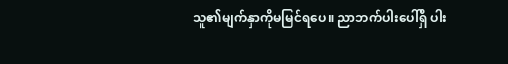သူ၏မျက်နှာကိုမမြင်ရပေ။ ညာဘက်ပါးပေါ်ရှိ ပါး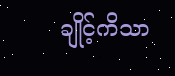ချိုင့်ကိသာ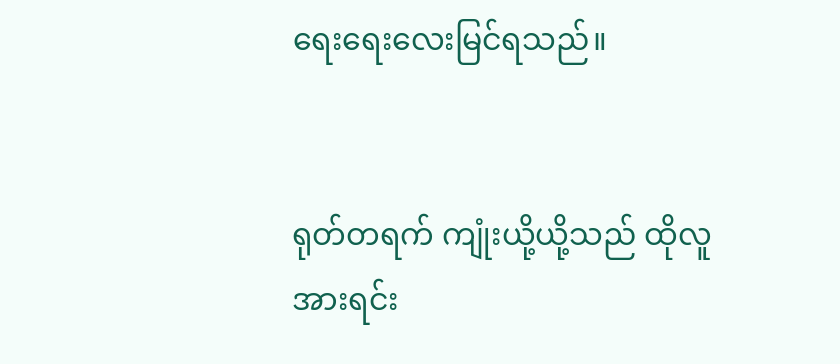ရေးရေးလေးမြင်ရသည်။


ရုတ်တရက် ကျုံးယို့ယို့သည် ထိုလူအားရင်း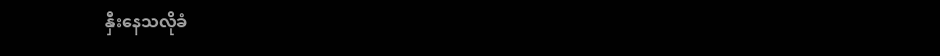နှီးနေသလိုခံ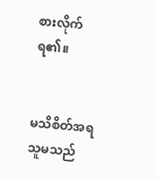စားလိုက်ရ၏။


မသိစိတ်အရသူမသည်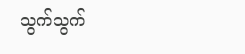သွက်သွက်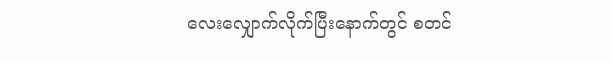လေးလျှောက်လိုက်ပြီးနောက်တွင် စတင်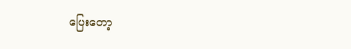ပြေးတော့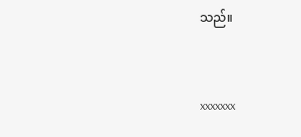သည်။



xxxxxxx